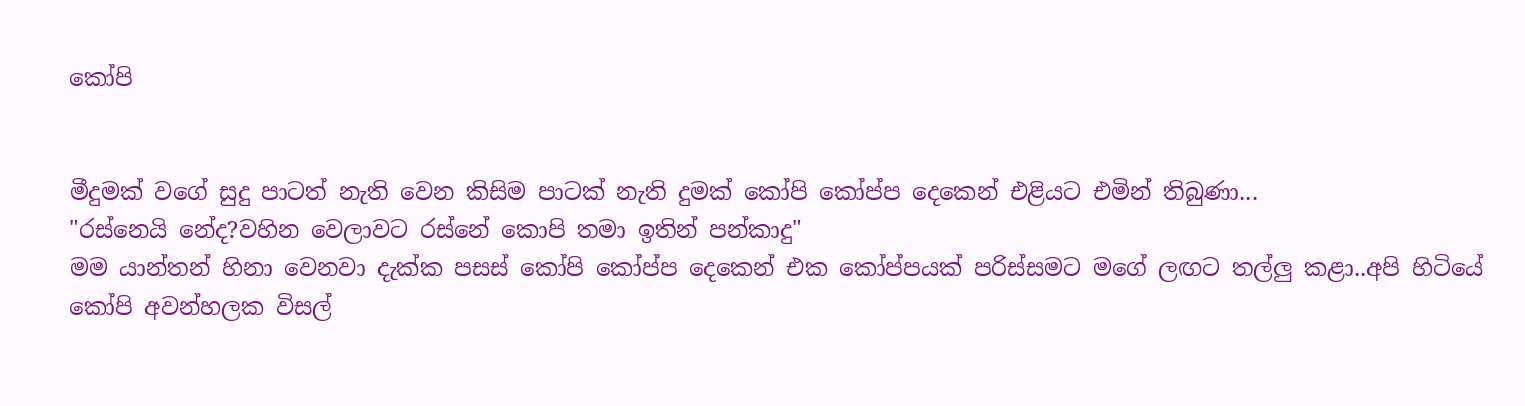කෝපි


මීදුමක් වගේ සුදු පාටත් නැති වෙන කිසිම පාටක් නැති දුමක් කෝපි කෝප්ප දෙකෙන් එළියට එමින් තිබුණා...
"රස්නෙයි නේද?වහින වෙලාවට රස්නේ කොපි තමා ඉතින් පන්කාදු"
මම යාන්තන් හිනා වෙනවා දැක්ක පසස් කෝපි කෝප්ප දෙකෙන් එක කෝප්පයක් පරිස්සමට මගේ ලඟට තල්ලු කළා..අපි හිටියේ කෝපි අවන්හලක විසල්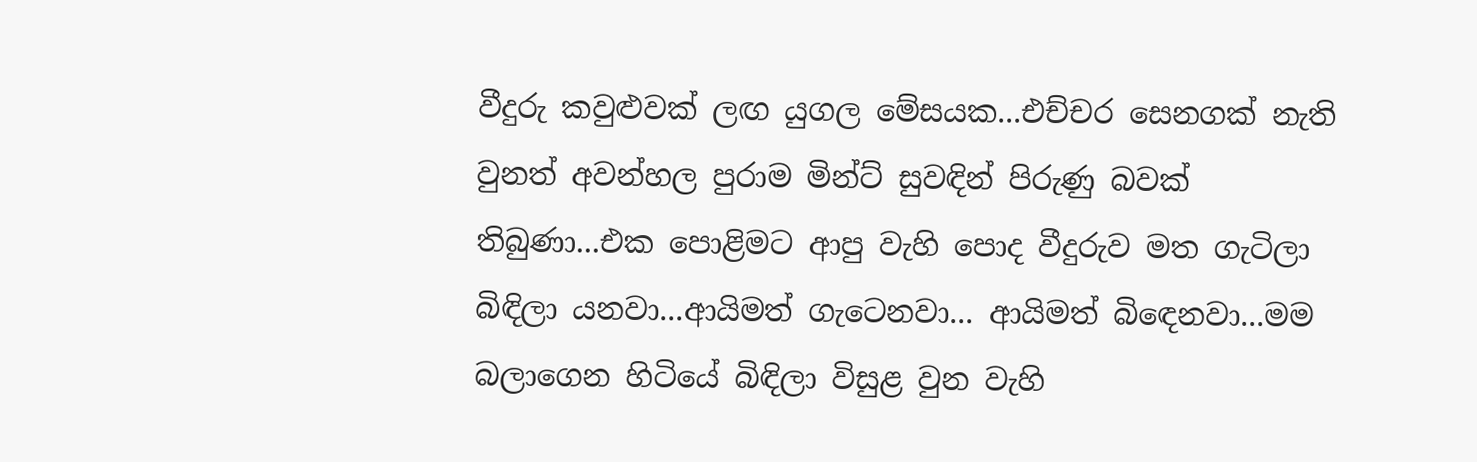වීදුරු කවුළුවක් ලඟ යුගල මේසයක...එච්චර සෙනගක් නැති වුනත් අවන්හල පුරාම මින්ට් සුවඳින් පිරුණු බවක් තිබුණා...එක පොළිමට ආපු වැහි පොද වීදුරුව මත ගැටිලා බිඳිලා යනවා...ආයිමත් ගැටෙනවා... ආයිමත් බිඳෙනවා...මම බලාගෙන හිටියේ බිඳිලා විසුළ වුන වැහි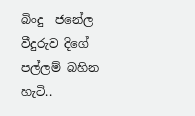බිංදු  ජනේල වීදුරුව දිගේ පල්ලම් බහින හැටි..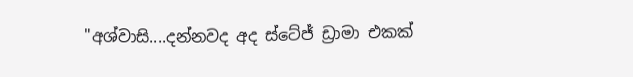"අශ්වාසි....දන්නවද අද ස්ටේජ් ඩ්‍රාමා එකක්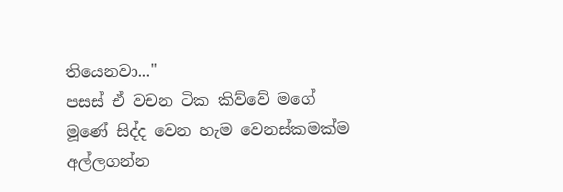තියෙනවා..."
පසස් ඒ වචන ටික කිව්වේ මගේ මූණේ සිද්ද වෙන හැම වෙනස්කමක්ම අල්ලගන්න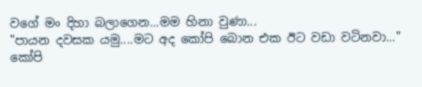වගේ මං දිහා බලාගෙන...මම හිනා වුණා...
"පායන දවසක යමු....මට අද කෝපි බොන එක ඊට වඩා වටිනවා..."
කෝපි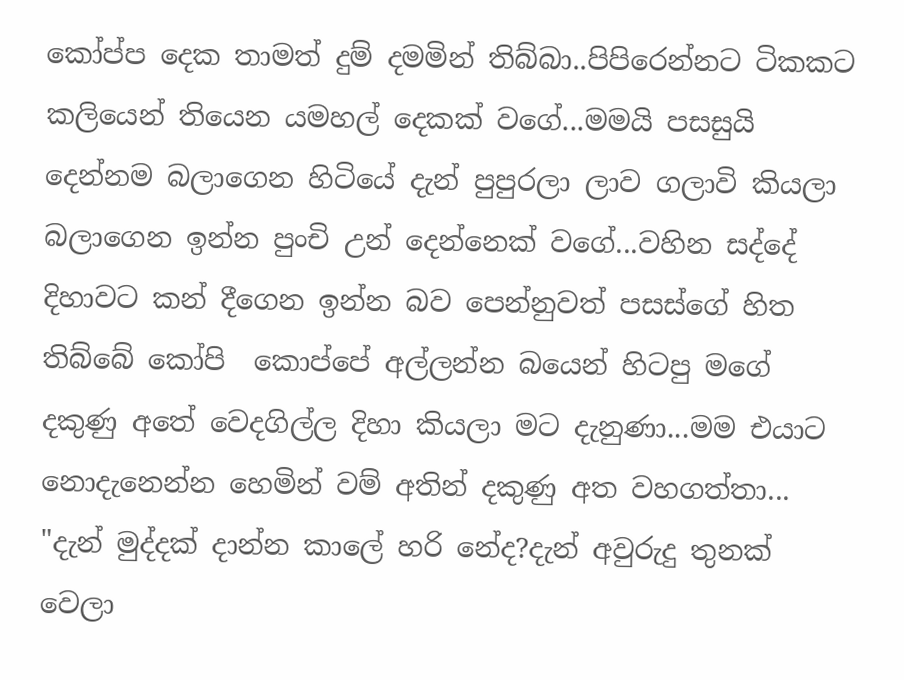කෝප්ප දෙක තාමත් දුම් දමමින් තිබ්බා..පිපිරෙන්නට ටිකකට කලියෙන් තියෙන යමහල් දෙකක් වගේ...මමයි පසසුයි දෙන්නම බලාගෙන හිටියේ දැන් පුපුරලා ලාව ගලාවි කියලා බලාගෙන ඉන්න පුංචි උන් දෙන්නෙක් වගේ...වහින සද්දේ දිහාවට කන් දීගෙන ඉන්න බව පෙන්නුවත් පසස්ගේ හිත තිබ්බේ කෝපි  කොප්පේ අල්ලන්න බයෙන් හිටපු මගේ දකුණු අතේ වෙදගිල්ල දිහා කියලා මට දැනුණා...මම එයාට නොදැනෙන්න හෙමින් වම් අතින් දකුණු අත වහගත්තා...
"දැන් මුද්දක් දාන්න කාලේ හරි නේද?දැන් අවුරුදු තුනක් වෙලා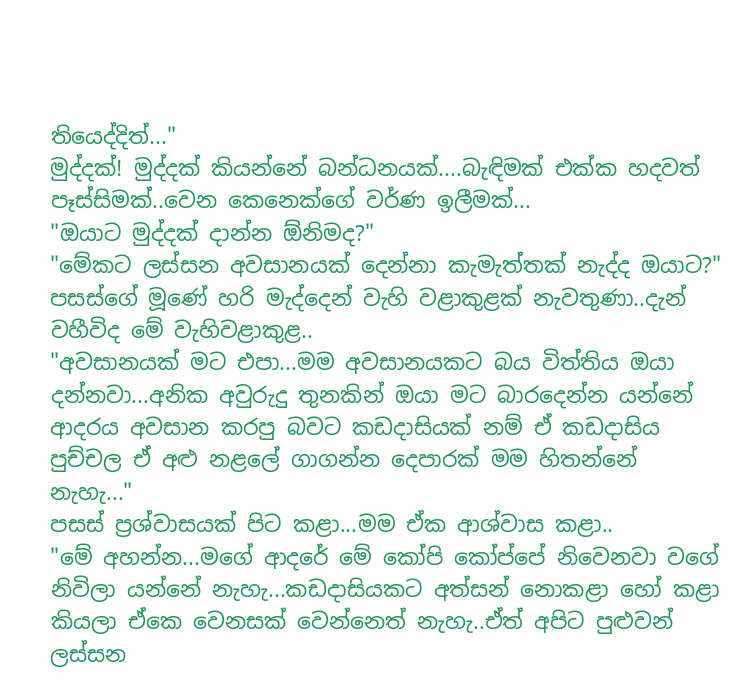තියෙද්දිත්..."
මුද්දක්! මුද්දක් කියන්නේ බන්ධනයක්....බැඳිමක් එක්ක හදවත් පෑස්සිමක්..වෙන කෙනෙක්ගේ වර්ණ ඉලීමක්...
"ඔයාට මුද්දක් දාන්න ඕනිමද?"
"මේකට ලස්සන අවසානයක් දෙන්නා කැමැත්තක් නැද්ද ඔයාට?"
පසස්ගේ මූණේ හරි මැද්දෙන් වැහි වළාකුළක් නැවතුණා..දැන් වහීවිද මේ වැහිවළාකුළ..
"අවසානයක් මට එපා...මම අවසානයකට බය විත්තිය ඔයා  දන්නවා...අනික අවුරුදු තුනකින් ඔයා මට බාරදෙන්න යන්නේ ආදරය අවසාන කරපු බවට කඩදාසියක් නම් ඒ කඩදාසිය පුච්චල ඒ අළු නළලේ ගාගන්න දෙපාරක් මම හිතන්නේ නැහැ..."
පසස් ප්‍රශ්වාසයක් පිට කළා...මම ඒක ආශ්වාස කළා..
"මේ අහන්න...මගේ ආදරේ මේ කෝපි කෝප්පේ නිවෙනවා වගේ නිවිලා යන්නේ නැහැ...කඩදාසියකට අත්සන් නොකළා හෝ කළා කියලා ඒකෙ වෙනසක් වෙන්නෙත් නැහැ..ඒත් අපිට පුළුවන් ලස්සන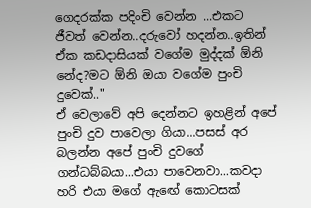ගෙදරක්ක පදිංචි වෙන්න ...එකට ජීවත් වෙන්න..දරුවෝ හදන්න..ඉතින් ඒක කඩදාසියක් වගේම මුද්දක් ඕනි නේද?මට ඕනි ඔයා වගේම පුංචි දුවෙක්.."
ඒ වෙලාවේ අපි දෙන්නට ඉහළින් අපේ පුංචි දුව පාවෙලා ගියා...පසස් අර බලන්න අපේ පුංචි දුවගේ ගන්ධබ්බයා...එයා පාවෙනවා...කවදා  හරි එයා මගේ ඇඟේ කොටසක්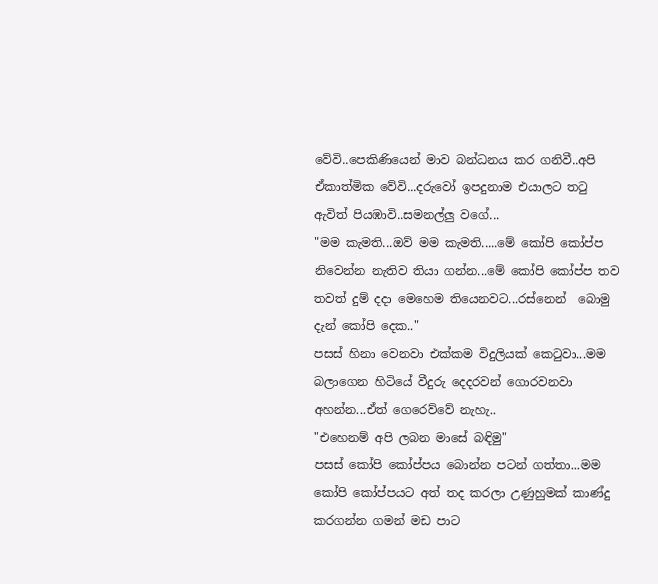වේවි..පෙකිණියෙන් මාව බන්ධනය කර ගනිවී..අපි ඒකාත්මික වේවි...දරුවෝ ඉපදුනාම එයාලට තටු ඇවිත් පියඹාවි..සමනල්ලු වගේ...
"මම කැමති...ඔව් මම කැමති.....මේ කෝපි කෝප්ප නිවෙන්න නැතිව තියා ගන්න...මේ කෝපි කෝප්ප තව තවත් දුම් දදා මෙහෙම තියෙනවට...රස්නෙන්  බොමු දැන් කෝපි දෙක.."
පසස් හිනා වෙනවා එක්කම විදුලියක් කෙටුවා...මම බලාගෙන හිටියේ වීදුරු දෙදරවන් ගොරවනවා අහන්න...ඒත් ගෙරෙව්වේ නැහැ..
"එහෙනම් අපි ලබන මාසේ බඳිමු"
පසස් කෝපි කෝප්පය බොන්න පටන් ගත්තා...මම කෝපි කෝප්පයට අත් තද කරලා උණුහුමක් කාණ්දු කරගන්න ගමන් මඩ පාට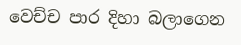වෙච්ච පාර දිහා බලාගෙන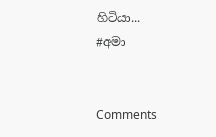හිටියා...
#අමා


Comments